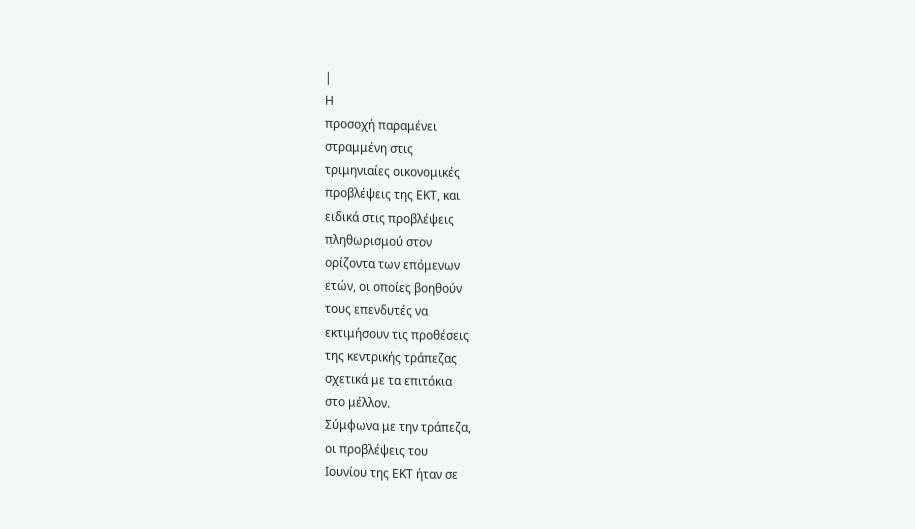|
Η
προσοχή παραμένει
στραμμένη στις
τριμηνιαίες οικονομικές
προβλέψεις της ΕΚΤ, και
ειδικά στις προβλέψεις
πληθωρισμού στον
ορίζοντα των επόμενων
ετών, οι οποίες βοηθούν
τους επενδυτές να
εκτιμήσουν τις προθέσεις
της κεντρικής τράπεζας
σχετικά με τα επιτόκια
στο μέλλον.
Σύμφωνα με την τράπεζα,
οι προβλέψεις του
Ιουνίου της ΕΚΤ ήταν σε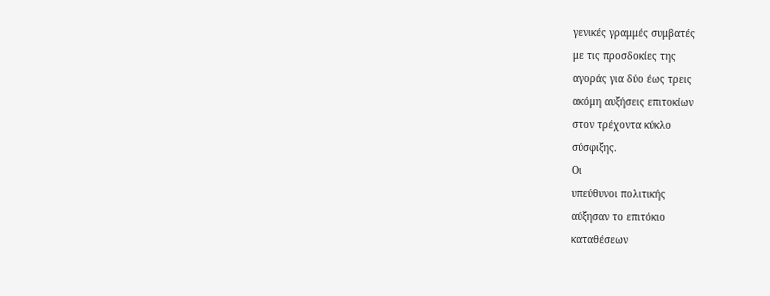γενικές γραμμές συμβατές
με τις προσδοκίες της
αγοράς για δύο έως τρεις
ακόμη αυξήσεις επιτοκίων
στον τρέχοντα κύκλο
σύσφιξης.
Οι
υπεύθυνοι πολιτικής
αύξησαν το επιτόκιο
καταθέσεων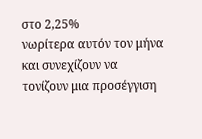στο 2,25%
νωρίτερα αυτόν τον μήνα
και συνεχίζουν να
τονίζουν μια προσέγγιση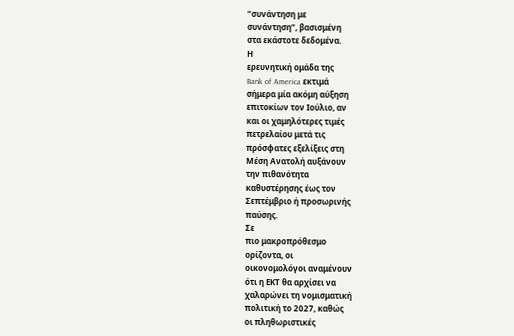“συνάντηση με
συνάντηση”, βασισμένη
στα εκάστοτε δεδομένα.
Η
ερευνητική ομάδα της
Bank of America εκτιμά
σήμερα μία ακόμη αύξηση
επιτοκίων τον Ιούλιο, αν
και οι χαμηλότερες τιμές
πετρελαίου μετά τις
πρόσφατες εξελίξεις στη
Μέση Ανατολή αυξάνουν
την πιθανότητα
καθυστέρησης έως τον
Σεπτέμβριο ή προσωρινής
παύσης.
Σε
πιο μακροπρόθεσμο
ορίζοντα, οι
οικονομολόγοι αναμένουν
ότι η ΕΚΤ θα αρχίσει να
χαλαρώνει τη νομισματική
πολιτική το 2027, καθώς
οι πληθωριστικές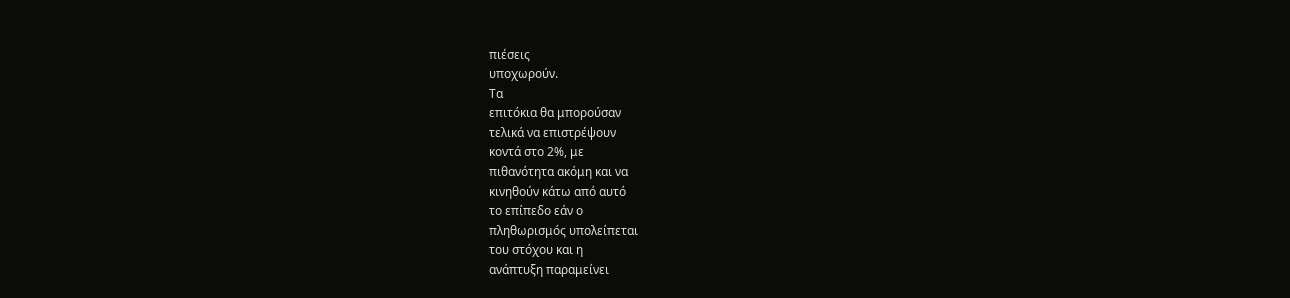πιέσεις
υποχωρούν.
Τα
επιτόκια θα μπορούσαν
τελικά να επιστρέψουν
κοντά στο 2%, με
πιθανότητα ακόμη και να
κινηθούν κάτω από αυτό
το επίπεδο εάν ο
πληθωρισμός υπολείπεται
του στόχου και η
ανάπτυξη παραμείνει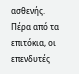ασθενής.
Πέρα από τα επιτόκια, οι
επενδυτές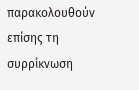παρακολουθούν
επίσης τη συρρίκνωση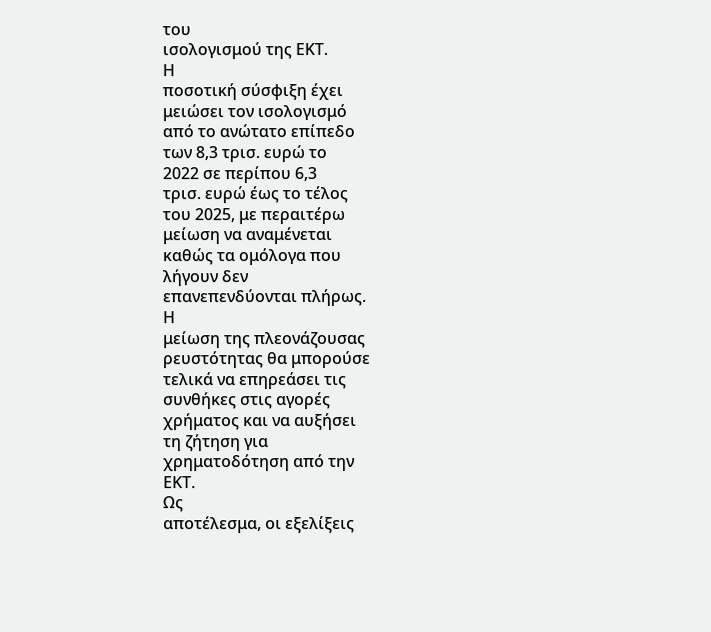του
ισολογισμού της ΕΚΤ.
Η
ποσοτική σύσφιξη έχει
μειώσει τον ισολογισμό
από το ανώτατο επίπεδο
των 8,3 τρισ. ευρώ το
2022 σε περίπου 6,3
τρισ. ευρώ έως το τέλος
του 2025, με περαιτέρω
μείωση να αναμένεται
καθώς τα ομόλογα που
λήγουν δεν
επανεπενδύονται πλήρως.
Η
μείωση της πλεονάζουσας
ρευστότητας θα μπορούσε
τελικά να επηρεάσει τις
συνθήκες στις αγορές
χρήματος και να αυξήσει
τη ζήτηση για
χρηματοδότηση από την
ΕΚΤ.
Ως
αποτέλεσμα, οι εξελίξεις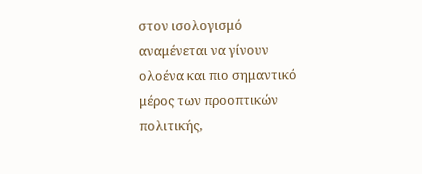στον ισολογισμό
αναμένεται να γίνουν
ολοένα και πιο σημαντικό
μέρος των προοπτικών
πολιτικής,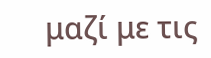μαζί με τις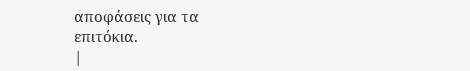αποφάσεις για τα
επιτόκια.
|